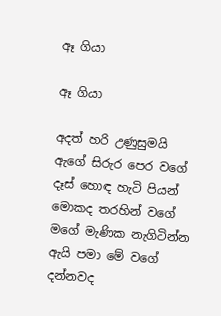ඈ ගියා

ඈ ගියා

අදත් හරි උණුසුමයි
ඇගේ සිරුර පෙර වගේ
දෑස් හොඳ හැටි පියන්
මොකද තරහින් වගේ
මගේ මැණික නැගිටින්න
ඇයි පමා මේ වගේ
දන්නවද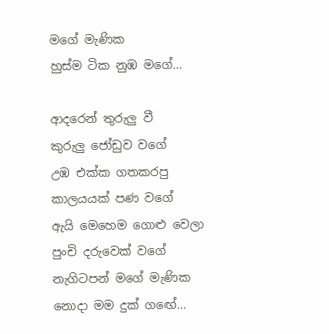මගේ මැණික
හුස්ම ටික නුඹ මගේ…

ආදරෙන් තුරුලු වී
කුරුලු ජෝඩුව වගේ
උඹ එක්ක ගතකරපු
කාලයයක් පණ වගේ
ඇයි මෙහෙම ගොළු වෙලා
පුංචි දරුවෙක් වගේ
නැගිටපන් මගේ මැණික
නොදා මම දුක් ගඟේ…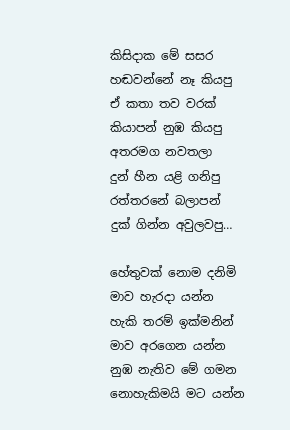කිසිදාක මේ සසර
හඬවන්නේ නෑ කියපු
ඒ කතා තව වරක්
කියාපන් නුඹ කියපු
අතරමග නවතලා
දුන් හීන යළි ගනිපු
රත්තරනේ බලාපන්
දුක් ගින්න අවුලවපු…

හේතුවක් නොම දනිමි
මාව හැරදා යන්න
හැකි තරම් ඉක්මනින්
මාව අරගෙන යන්න
නුඹ නැතිව මේ ගමන
නොහැකිමයි මට යන්න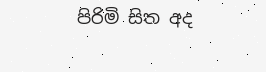පිරිමි සිත අද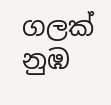ගලක්
නුඹ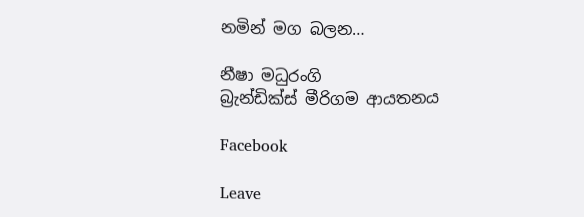නමින් මග බලන…

නීෂා මධුරංගි
බ්‍රැන්ඩික්ස් මීරිගම ආයතනය

Facebook

Leave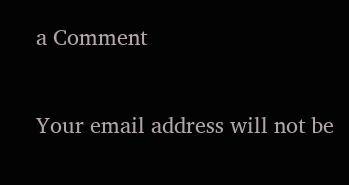a Comment

Your email address will not be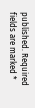published. Required fields are marked *